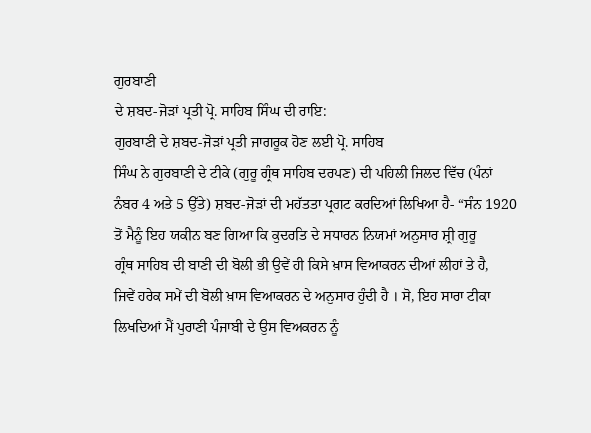ਗੁਰਬਾਣੀ
ਦੇ ਸ਼ਬਦ-ਜੋੜਾਂ ਪ੍ਰਤੀ ਪ੍ਰੋ. ਸਾਹਿਬ ਸਿੰਘ ਦੀ ਰਾਇ:
ਗੁਰਬਾਣੀ ਦੇ ਸ਼ਬਦ-ਜੋੜਾਂ ਪ੍ਰਤੀ ਜਾਗਰੂਕ ਹੋਣ ਲਈ ਪ੍ਰੋ. ਸਾਹਿਬ
ਸਿੰਘ ਨੇ ਗੁਰਬਾਣੀ ਦੇ ਟੀਕੇ (ਗੁਰੂ ਗ੍ਰੰਥ ਸਾਹਿਬ ਦਰਪਣ) ਦੀ ਪਹਿਲੀ ਜਿਲਦ ਵਿੱਚ (ਪੰਨਾਂ
ਨੰਬਰ 4 ਅਤੇ 5 ਉੱਤੇ) ਸ਼ਬਦ-ਜੋੜਾਂ ਦੀ ਮਹੱਤਤਾ ਪ੍ਰਗਟ ਕਰਦਿਆਂ ਲਿਖਿਆ ਹੈ- “ਸੰਨ 1920
ਤੋਂ ਮੈਨੂੰ ਇਹ ਯਕੀਨ ਬਣ ਗਿਆ ਕਿ ਕੁਦਰਤਿ ਦੇ ਸਧਾਰਨ ਨਿਯਮਾਂ ਅਨੁਸਾਰ ਸ਼੍ਰੀ ਗੁਰੂ
ਗ੍ਰੰਥ ਸਾਹਿਬ ਦੀ ਬਾਣੀ ਦੀ ਬੋਲੀ ਭੀ ਉਵੇਂ ਹੀ ਕਿਸੇ ਖ਼ਾਸ ਵਿਆਕਰਨ ਦੀਆਂ ਲੀਹਾਂ ਤੇ ਹੈ,
ਜਿਵੇਂ ਹਰੇਕ ਸਮੇਂ ਦੀ ਬੋਲੀ ਖ਼ਾਸ ਵਿਆਕਰਨ ਦੇ ਅਨੁਸਾਰ ਹੁੰਦੀ ਹੈ । ਸੋ, ਇਹ ਸਾਰਾ ਟੀਕਾ
ਲਿਖਦਿਆਂ ਮੈਂ ਪੁਰਾਣੀ ਪੰਜਾਬੀ ਦੇ ਉਸ ਵਿਅਕਰਨ ਨੂੰ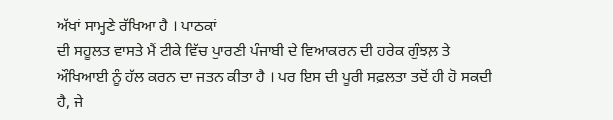ਅੱਖਾਂ ਸਾਮ੍ਹਣੇ ਰੱਖਿਆ ਹੈ । ਪਾਠਕਾਂ
ਦੀ ਸਹੂਲਤ ਵਾਸਤੇ ਮੈਂ ਟੀਕੇ ਵਿੱਚ ਪੁਾਰਣੀ ਪੰਜਾਬੀ ਦੇ ਵਿਆਕਰਨ ਦੀ ਹਰੇਕ ਗੁੰਝਲ਼ ਤੇ
ਔਖਿਆਈ ਨੂੰ ਹੱਲ ਕਰਨ ਦਾ ਜਤਨ ਕੀਤਾ ਹੈ । ਪਰ ਇਸ ਦੀ ਪੂਰੀ ਸਫ਼ਲਤਾ ਤਦੋਂ ਹੀ ਹੋ ਸਕਦੀ
ਹੈ, ਜੇ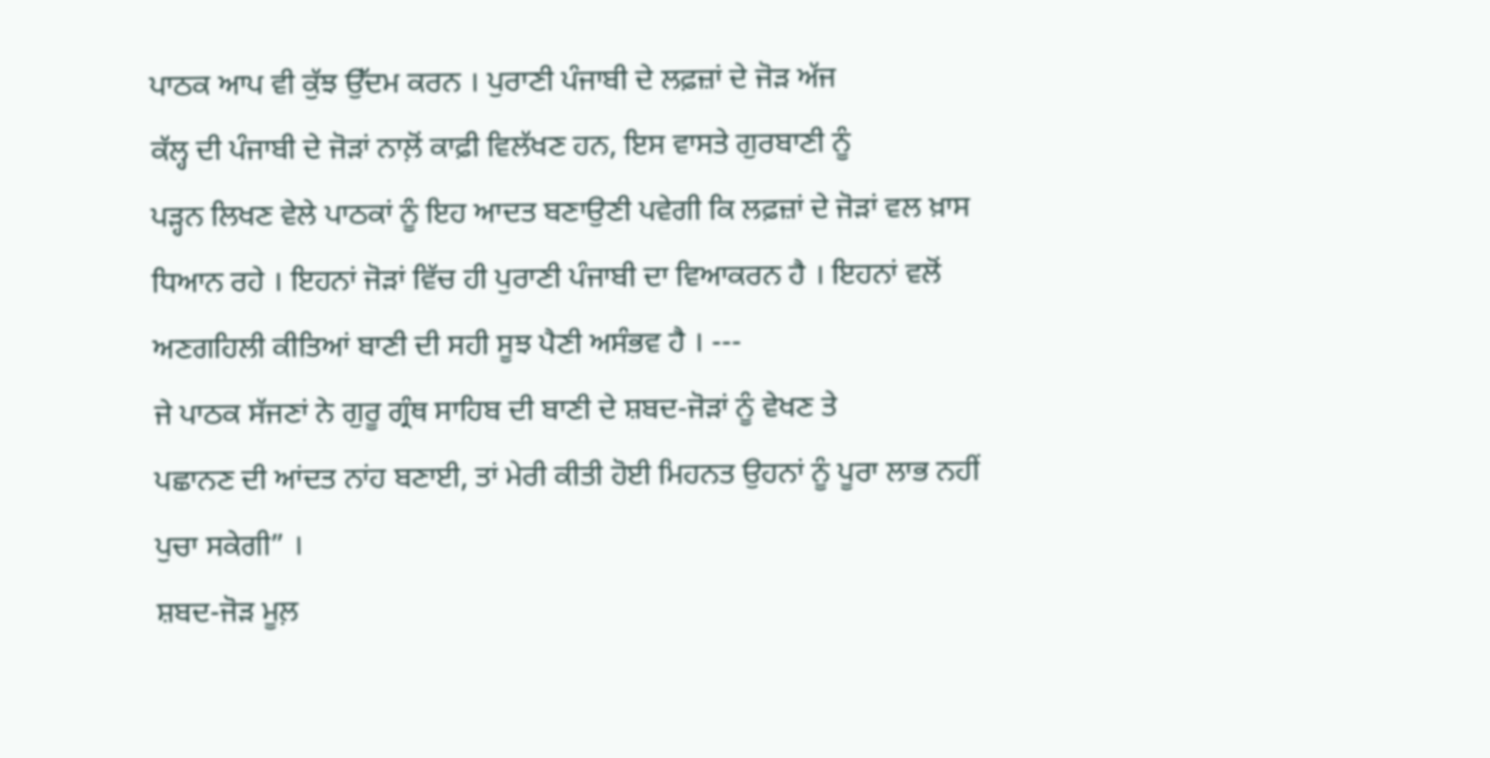ਪਾਠਕ ਆਪ ਵੀ ਕੁੱਝ ਉੱਦਮ ਕਰਨ । ਪੁਰਾਣੀ ਪੰਜਾਬੀ ਦੇ ਲਫ਼ਜ਼ਾਂ ਦੇ ਜੋੜ ਅੱਜ
ਕੱਲ੍ਹ ਦੀ ਪੰਜਾਬੀ ਦੇ ਜੋੜਾਂ ਨਾਲ਼ੋਂ ਕਾਫ਼ੀ ਵਿਲੱਖਣ ਹਨ, ਇਸ ਵਾਸਤੇ ਗੁਰਬਾਣੀ ਨੂੰ
ਪੜ੍ਹਨ ਲਿਖਣ ਵੇਲੇ ਪਾਠਕਾਂ ਨੂੰ ਇਹ ਆਦਤ ਬਣਾਉਣੀ ਪਵੇਗੀ ਕਿ ਲਫ਼ਜ਼ਾਂ ਦੇ ਜੋੜਾਂ ਵਲ ਖ਼ਾਸ
ਧਿਆਨ ਰਹੇ । ਇਹਨਾਂ ਜੋੜਾਂ ਵਿੱਚ ਹੀ ਪੁਰਾਣੀ ਪੰਜਾਬੀ ਦਾ ਵਿਆਕਰਨ ਹੈ । ਇਹਨਾਂ ਵਲੋਂ
ਅਣਗਹਿਲੀ ਕੀਤਿਆਂ ਬਾਣੀ ਦੀ ਸਹੀ ਸੂਝ ਪੈਣੀ ਅਸੰਭਵ ਹੈ । ---
ਜੇ ਪਾਠਕ ਸੱਜਣਾਂ ਨੇ ਗੁਰੂ ਗ੍ਰੰਥ ਸਾਹਿਬ ਦੀ ਬਾਣੀ ਦੇ ਸ਼ਬਦ-ਜੋੜਾਂ ਨੂੰ ਵੇਖਣ ਤੇ
ਪਛਾਨਣ ਦੀ ਆਂਦਤ ਨਾਂਹ ਬਣਾਈ, ਤਾਂ ਮੇਰੀ ਕੀਤੀ ਹੋਈ ਮਿਹਨਤ ਉਹਨਾਂ ਨੂੰ ਪੂਰਾ ਲਾਭ ਨਹੀਂ
ਪੁਚਾ ਸਕੇਗੀ” ।
ਸ਼ਬਦ-ਜੋੜ ਮੂਲ਼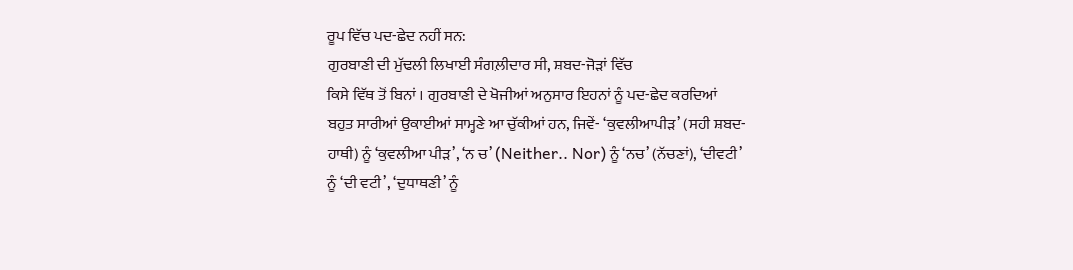ਰੂਪ ਵਿੱਚ ਪਦ-ਛੇਦ ਨਹੀਂ ਸਨ:
ਗੁਰਬਾਣੀ ਦੀ ਮੁੱਢਲੀ ਲਿਖਾਈ ਸੰਗਲ਼ੀਦਾਰ ਸੀ, ਸ਼ਬਦ-ਜੋੜਾਂ ਵਿੱਚ
ਕਿਸੇ ਵਿੱਥ ਤੋਂ ਬਿਨਾਂ । ਗੁਰਬਾਣੀ ਦੇ ਖੋਜੀਆਂ ਅਨੁਸਾਰ ਇਹਨਾਂ ਨੂੰ ਪਦ-ਛੇਦ ਕਰਦਿਆਂ
ਬਹੁਤ ਸਾਰੀਆਂ ਉਕਾਈਆਂ ਸਾਮ੍ਹਣੇ ਆ ਚੁੱਕੀਆਂ ਹਨ, ਜਿਵੇਂ- ‘ਕੁਵਲੀਆਪੀੜ’ (ਸਹੀ ਸ਼ਬਦ-
ਹਾਥੀ) ਨੂੰ ‘ਕੁਵਲੀਆ ਪੀੜ’, ‘ਨ ਚ’ (Neither.. Nor) ਨੂੰ ‘ਨਚ’ (ਨੱਚਣਾਂ), ‘ਦੀਵਟੀ’
ਨੂੰ ‘ਦੀ ਵਟੀ’, ‘ਦੁਧਾਥਣੀ’ ਨੂੰ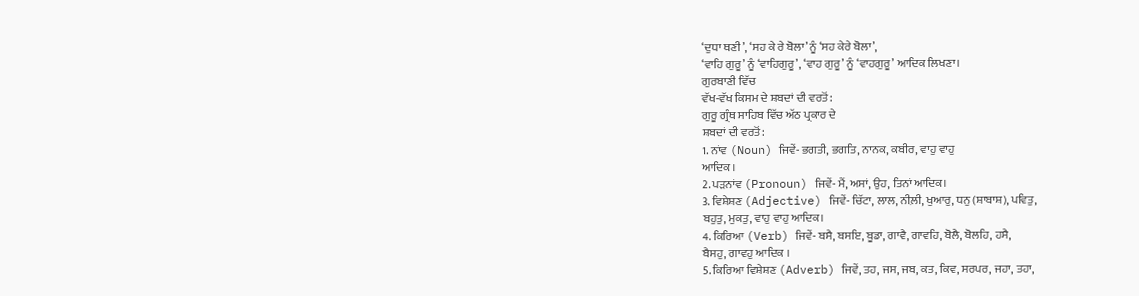‘ਦੁਧਾ ਥਣੀ’, ‘ਸਹ ਕੇ ਰੇ ਬੋਲਾ’ ਨੂੰ ‘ਸਹ ਕੇਰੇ ਬੋਲਾ’,
‘ਵਾਹਿ ਗੁਰੂ’ ਨੂੰ ‘ਵਾਹਿਗੁਰੂ’, ‘ਵਾਹ ਗੁਰੂ’ ਨੂੰ ‘ਵਾਹਗੁਰੂ’ ਆਦਿਕ ਲਿਖਣਾ।
ਗੁਰਬਾਣੀ ਵਿੱਚ
ਵੱਖ-ਵੱਖ ਕਿਸਮ ਦੇ ਸ਼ਬਦਾਂ ਦੀ ਵਰਤੋਂ:
ਗੁਰੂ ਗ੍ਰੰਥ ਸਾਹਿਬ ਵਿੱਚ ਅੱਠ ਪ੍ਰਕਾਰ ਦੇ
ਸ਼ਬਦਾਂ ਦੀ ਵਰਤੋਂ:
1. ਨਾਂਵ (Noun) ਜਿਵੇਂ- ਭਗਤੀ, ਭਗਤਿ, ਨਾਨਕ, ਕਬੀਰ, ਵਾਹੁ ਵਾਹੁ
ਆਦਿਕ ।
2. ਪੜਨਾਂਵ (Pronoun) ਜਿਵੇਂ- ਮੈਂ, ਅਸਾਂ, ਉਹ, ਤਿਨਾਂ ਆਦਿਕ।
3. ਵਿਸ਼ੇਸ਼ਣ (Adjective) ਜਿਵੇਂ- ਚਿੱਟਾ, ਲਾਲ, ਨੀਲ਼ੀ, ਖੁਆਰੁ, ਧਨੁ (ਸ਼ਾਬਾਸ਼), ਪਵਿਤੁ,
ਬਹੁਤੁ, ਮੁਕਤੁ, ਵਾਹੁ ਵਾਹੁ ਆਦਿਕ।
4. ਕਿਰਿਆ (Verb) ਜਿਵੇਂ- ਬਸੈ, ਬਸਇ, ਬੂਡਾ, ਗਾਵੈ, ਗਾਵਹਿ, ਬੋਲੈ, ਬੋਲਹਿ, ਹਸੈ,
ਬੈਸਹੁ, ਗਾਵਹੁ ਆਦਿਕ ।
5. ਕਿਰਿਆ ਵਿਸ਼ੇਸ਼ਣ (Adverb) ਜਿਵੇਂ, ਤਹ, ਜਸ, ਜਬ, ਕਤ, ਕਿਵ, ਸਰਪਰ, ਜਹਾ, ਤਹਾ,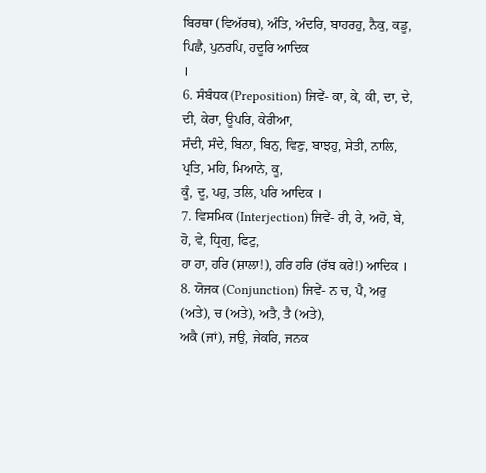ਬਿਰਥਾ (ਵਿਅੱਰਥ), ਅੰਤਿ, ਅੰਦਰਿ, ਬਾਹਰਹੁ, ਨੈਕੁ, ਕਡੂ, ਪਿਛੈ, ਪੁਨਰਪਿ, ਹਦੂਰਿ ਆਦਿਕ
।
6. ਸੰਬੰਧਕ (Preposition) ਜਿਵੇਂ- ਕਾ, ਕੇ, ਕੀ, ਦਾ, ਦੇ, ਦੀ, ਕੇਰਾ, ਊਪਰਿ, ਕੇਰੀਆ,
ਸੰਦੀ, ਸੰਦੇ, ਬਿਨਾ, ਬਿਨੁ, ਵਿਣੁ, ਬਾਝਹੁ, ਸੇਤੀ, ਨਾਲਿ, ਪ੍ਰਤਿ, ਮਹਿ, ਮਿਆਨੇ, ਕੂ,
ਕੂੰ, ਦੂ, ਪਹੁ, ਤਲਿ, ਪਰਿ ਆਦਿਕ ।
7. ਵਿਸਮਿਕ (Interjection) ਜਿਵੇਂ- ਰੀ, ਰੇ, ਅਹੋ, ਬੇ, ਹੋ, ਵੇ, ਧ੍ਰਿਗੁ, ਫਿਟੁ,
ਹਾ ਹਾ, ਹਰਿ (ਸ਼ਾਲਾ!), ਹਰਿ ਹਰਿ (ਰੱਬ ਕਰੇ!) ਆਦਿਕ ।
8. ਯੋਜਕ (Conjunction) ਜਿਵੇਂ- ਨ ਚ, ਪੈ, ਅਰੁ (ਅਤੇ), ਚ (ਅਤੇ), ਅਤੈ, ਤੈ (ਅਤੇ),
ਅਕੈ (ਜਾਂ), ਜਉ, ਜੇਕਰਿ, ਜਨਕ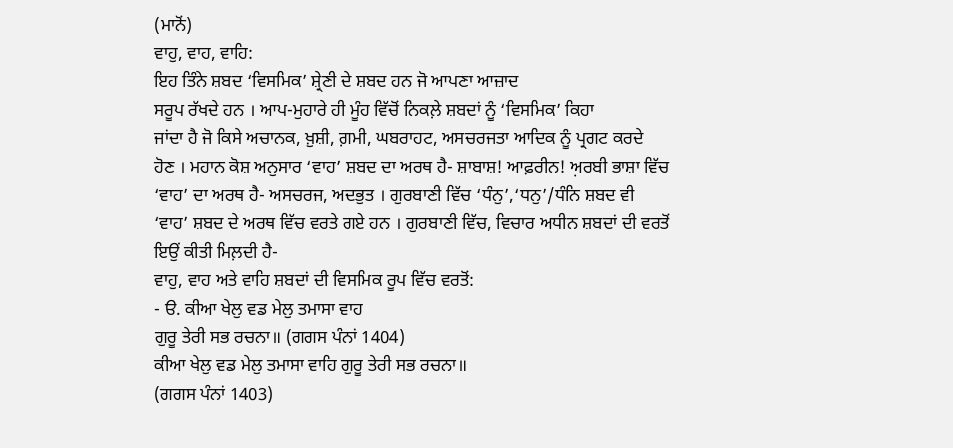(ਮਾਨੋਂ)
ਵਾਹੁ, ਵਾਹ, ਵਾਹਿ:
ਇਹ ਤਿੰਨੇ ਸ਼ਬਦ ‘ਵਿਸਮਿਕ’ ਸ਼੍ਰੇਣੀ ਦੇ ਸ਼ਬਦ ਹਨ ਜੋ ਆਪਣਾ ਆਜ਼ਾਦ
ਸਰੂਪ ਰੱਖਦੇ ਹਨ । ਆਪ-ਮੁਹਾਰੇ ਹੀ ਮੂੰਹ ਵਿੱਚੋਂ ਨਿਕਲ਼ੇ ਸ਼ਬਦਾਂ ਨੂੰ ‘ਵਿਸਮਿਕ’ ਕਿਹਾ
ਜਾਂਦਾ ਹੈ ਜੋ ਕਿਸੇ ਅਚਾਨਕ, ਖ਼ੁਸ਼ੀ, ਗ਼ਮੀ, ਘਬਰਾਹਟ, ਅਸਚਰਜਤਾ ਆਦਿਕ ਨੂੰ ਪ੍ਰਗਟ ਕਰਦੇ
ਹੋਣ । ਮਹਾਨ ਕੋਸ਼ ਅਨੁਸਾਰ ‘ਵਾਹ’ ਸ਼ਬਦ ਦਾ ਅਰਥ ਹੈ- ਸ਼ਾਬਾਸ਼! ਆਫ਼ਰੀਨ! ਅ਼ਰਬੀ ਭਾਸ਼ਾ ਵਿੱਚ
‘ਵਾਹ’ ਦਾ ਅਰਥ ਹੈ- ਅਸਚਰਜ, ਅਦਭੁਤ । ਗੁਰਬਾਣੀ ਵਿੱਚ ‘ਧੰਨੁ’,‘ਧਨੁ’/ਧੰਨਿ ਸ਼ਬਦ ਵੀ
‘ਵਾਹ’ ਸ਼ਬਦ ਦੇ ਅਰਥ ਵਿੱਚ ਵਰਤੇ ਗਏ ਹਨ । ਗੁਰਬਾਣੀ ਵਿੱਚ, ਵਿਚਾਰ ਅਧੀਨ ਸ਼ਬਦਾਂ ਦੀ ਵਰਤੋਂ
ਇਉਂ ਕੀਤੀ ਮਿਲ਼ਦੀ ਹੈ-
ਵਾਹੁ, ਵਾਹ ਅਤੇ ਵਾਹਿ ਸ਼ਬਦਾਂ ਦੀ ਵਿਸਮਿਕ ਰੂਪ ਵਿੱਚ ਵਰਤੋਂ:
- ੳ. ਕੀਆ ਖੇਲੁ ਵਡ ਮੇਲੁ ਤਮਾਸਾ ਵਾਹ
ਗੁਰੂ ਤੇਰੀ ਸਭ ਰਚਨਾ॥ (ਗਗਸ ਪੰਨਾਂ 1404)
ਕੀਆ ਖੇਲੁ ਵਡ ਮੇਲੁ ਤਮਾਸਾ ਵਾਹਿ ਗੁਰੂ ਤੇਰੀ ਸਭ ਰਚਨਾ॥
(ਗਗਸ ਪੰਨਾਂ 1403)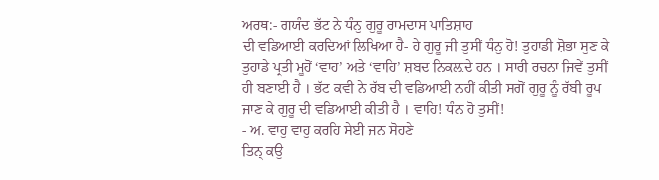ਅਰਥ:- ਗਯੰਦ ਭੱਟ ਨੇ ਧੰਨੁ ਗੁਰੂ ਰਾਮਦਾਸ ਪਾਤਿਸ਼ਾਹ
ਦੀ ਵਡਿਆਈ ਕਰਦਿਆਂ ਲਿਖਿਆ ਹੈ- ਹੇ ਗੁਰੂ ਜੀ ਤੁਸੀਂ ਧੰਨੁ ਹੋ! ਤੁਹਾਡੀ ਸ਼ੋਭਾ ਸੁਣ ਕੇ
ਤੁਹਾਡੇ ਪ੍ਰਤੀ ਮੂਹੋਂ ‘ਵਾਹ’ ਅਤੇ ‘ਵਾਹਿ’ ਸ਼ਬਦ ਨਿਕਲ਼ਦੇ ਹਨ । ਸਾਰੀ ਰਚਨਾ ਜਿਵੇਂ ਤੁਸੀਂ
ਹੀ ਬਣਾਈ ਹੈ । ਭੱਟ ਕਵੀ ਨੇ ਰੱਬ ਦੀ ਵਡਿਆਈ ਨਹੀਂ ਕੀਤੀ ਸਗੋਂ ਗੁਰੂ ਨੂੰ ਰੱਬੀ ਰੂਪ
ਜਾਣ ਕੇ ਗੁਰੂ ਦੀ ਵਡਿਆਈ ਕੀਤੀ ਹੈ । ਵਾਹਿ! ਧੰਨ ਹੋ ਤੁਸੀਂ!
- ਅ. ਵਾਹੁ ਵਾਹੁ ਕਰਹਿ ਸੇਈ ਜਨ ਸੋਹਣੇ
ਤਿਨ੍ ਕਉ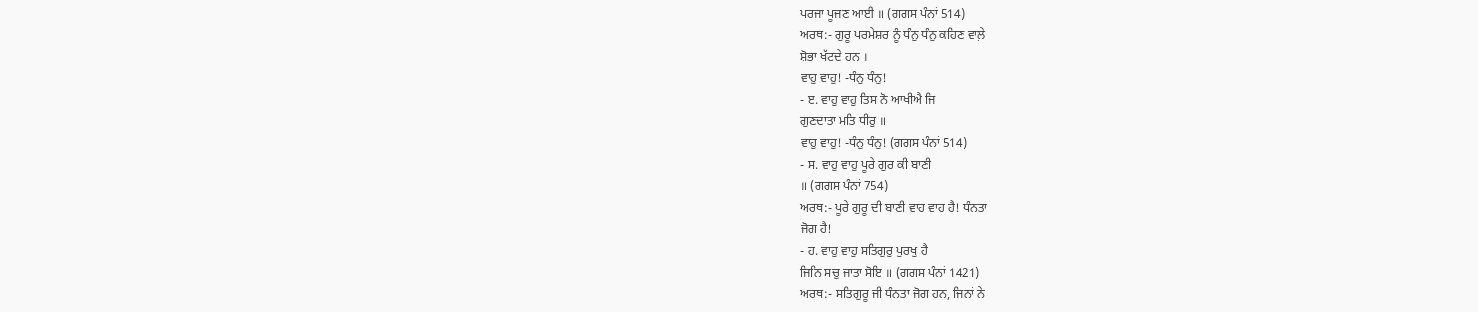ਪਰਜਾ ਪੂਜਣ ਆਈ ॥ (ਗਗਸ ਪੰਨਾਂ 514)
ਅਰਥ:- ਗੁਰੂ ਪਰਮੇਸ਼ਰ ਨੂੰ ਧੰਨੁ ਧੰਨੁ ਕਹਿਣ ਵਾਲ਼ੇ
ਸ਼ੋਭਾ ਖੱਟਦੇ ਹਨ ।
ਵਾਹੁ ਵਾਹੁ! -ਧੰਨੁ ਧੰਨੁ!
- ੲ. ਵਾਹੁ ਵਾਹੁ ਤਿਸ ਨੋ ਆਖੀਐ ਜਿ
ਗੁਣਦਾਤਾ ਮਤਿ ਧੀਰੁ ॥
ਵਾਹੁ ਵਾਹੁ! -ਧੰਨੁ ਧੰਨੁ! (ਗਗਸ ਪੰਨਾਂ 514)
- ਸ. ਵਾਹੁ ਵਾਹੁ ਪੂਰੇ ਗੁਰ ਕੀ ਬਾਣੀ
॥ (ਗਗਸ ਪੰਨਾਂ 754)
ਅਰਥ:- ਪੂਰੇ ਗੁਰੂ ਦੀ ਬਾਣੀ ਵਾਹ ਵਾਹ ਹੈ! ਧੰਨਤਾ
ਜੋਗ ਹੈ!
- ਹ. ਵਾਹੁ ਵਾਹੁ ਸਤਿਗੁਰੁ ਪੁਰਖੁ ਹੈ
ਜਿਨਿ ਸਚੁ ਜਾਤਾ ਸੋਇ ॥ (ਗਗਸ ਪੰਨਾਂ 1421)
ਅਰਥ:- ਸਤਿਗੁਰੂ ਜੀ ਧੰਨਤਾ ਜੋਗ ਹਨ, ਜਿਨਾਂ ਨੇ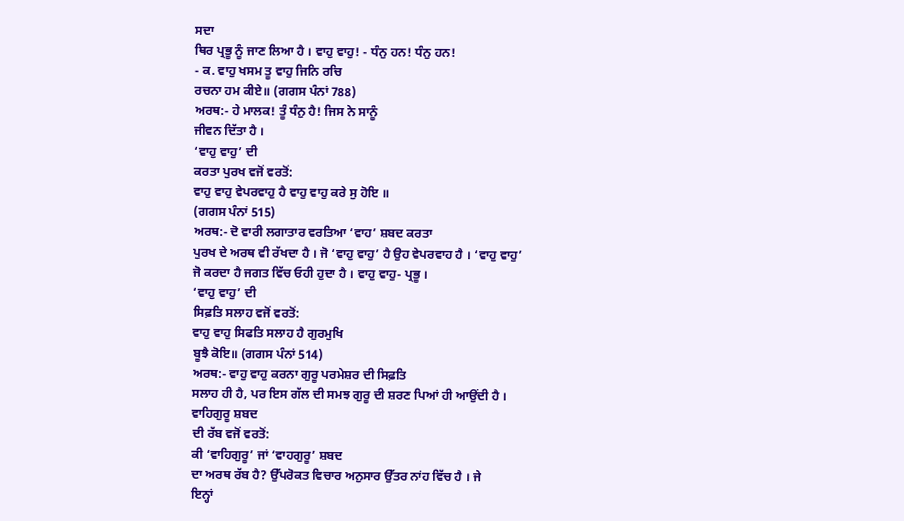ਸਦਾ
ਥਿਰ ਪ੍ਰਭੂ ਨੂੰ ਜਾਣ ਲਿਆ ਹੈ । ਵਾਹੁ ਵਾਹੁ! - ਧੰਨੁ ਹਨ! ਧੰਨੁ ਹਨ!
- ਕ. ਵਾਹੁ ਖਸਮ ਤੂ ਵਾਹੁ ਜਿਨਿ ਰਚਿ
ਰਚਨਾ ਹਮ ਕੀਏ॥ (ਗਗਸ ਪੰਨਾਂ 788)
ਅਰਥ:- ਹੇ ਮਾਲਕ! ਤੂੰ ਧੰਨੁ ਹੈ! ਜਿਸ ਨੇ ਸਾਨੂੰ
ਜੀਵਨ ਦਿੱਤਾ ਹੈ ।
‘ਵਾਹੁ ਵਾਹੁ’ ਦੀ
ਕਰਤਾ ਪੁਰਖ ਵਜੋਂ ਵਰਤੋਂ:
ਵਾਹੁ ਵਾਹੁ ਵੇਪਰਵਾਹੁ ਹੈ ਵਾਹੁ ਵਾਹੁ ਕਰੇ ਸੁ ਹੋਇ ॥
(ਗਗਸ ਪੰਨਾਂ 515)
ਅਰਥ:- ਦੋ ਵਾਰੀ ਲਗਾਤਾਰ ਵਰਤਿਆ ‘ਵਾਹ’ ਸ਼ਬਦ ਕਰਤਾ
ਪੁਰਖ ਦੇ ਅਰਥ ਵੀ ਰੱਖਦਾ ਹੈ । ਜੋ ‘ਵਾਹੁ ਵਾਹੁ’ ਹੈ ਉਹ ਵੇਪਰਵਾਹ ਹੈ । ‘ਵਾਹੁ ਵਾਹੁ’
ਜੋ ਕਰਦਾ ਹੈ ਜਗਤ ਵਿੱਚ ਓਹੀ ਹੁਦਾ ਹੈ । ਵਾਹੁ ਵਾਹੁ- ਪ੍ਰਭੂ ।
‘ਵਾਹੁ ਵਾਹੁ’ ਦੀ
ਸਿਫ਼ਤਿ ਸਲਾਹ ਵਜੋਂ ਵਰਤੋਂ:
ਵਾਹੁ ਵਾਹੁ ਸਿਫਤਿ ਸਲਾਹ ਹੈ ਗੁਰਮੁਖਿ
ਬੂਝੈ ਕੋਇ॥ (ਗਗਸ ਪੰਨਾਂ 514)
ਅਰਥ:- ਵਾਹੁ ਵਾਹੁ ਕਰਨਾ ਗੁਰੂ ਪਰਮੇਸ਼ਰ ਦੀ ਸਿਫ਼ਤਿ
ਸਲਾਹ ਹੀ ਹੈ, ਪਰ ਇਸ ਗੱਲ ਦੀ ਸਮਝ ਗੁਰੂ ਦੀ ਸ਼ਰਣ ਪਿਆਂ ਹੀ ਆਉਂਦੀ ਹੈ ।
ਵਾਹਿਗੁਰੂ ਸ਼ਬਦ
ਦੀ ਰੱਬ ਵਜੋਂ ਵਰਤੋਂ:
ਕੀ ‘ਵਾਹਿਗੁਰੂ’ ਜਾਂ ‘ਵਾਹਗੁਰੂ’ ਸ਼ਬਦ
ਦਾ ਅਰਥ ਰੱਬ ਹੈ? ਉੱਪਰੋਕਤ ਵਿਚਾਰ ਅਨੁਸਾਰ ਉੱਤਰ ਨਾਂਹ ਵਿੱਚ ਹੈ । ਜੇ
ਇਨ੍ਹਾਂ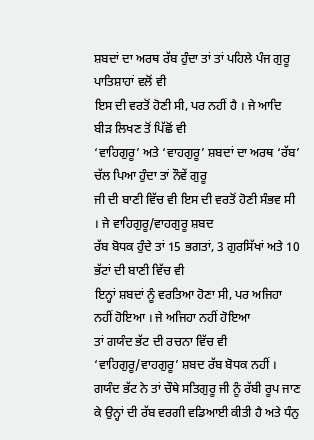ਸ਼ਬਦਾਂ ਦਾ ਅਰਥ ਰੱਬ ਹੁੰਦਾ ਤਾਂ ਤਾਂ ਪਹਿਲੇ ਪੰਜ ਗੁਰੂ ਪਾਤਿਸ਼ਾਹਾਂ ਵਲੋਂ ਵੀ
ਇਸ ਦੀ ਵਰਤੋਂ ਹੋਣੀ ਸੀ, ਪਰ ਨਹੀਂ ਹੈ । ਜੇ ਆਦਿ ਬੀੜ ਲਿਖਣ ਤੋਂ ਪਿੱਛੋਂ ਵੀ
‘ਵਾਹਿਗੁਰੂ’ ਅਤੇ ‘ਵਾਹਗੁਰੂ’ ਸ਼ਬਦਾਂ ਦਾ ਅਰਥ ‘ਰੱਬ’ ਚੱਲ ਪਿਆ ਹੁੰਦਾ ਤਾਂ ਨੌਵੇਂ ਗੁਰੂ
ਜੀ ਦੀ ਬਾਣੀ ਵਿੱਚ ਵੀ ਇਸ ਦੀ ਵਰਤੋਂ ਹੋਣੀ ਸੰਭਵ ਸੀ । ਜੇ ਵਾਹਿਗੁਰੂ/ਵਾਹਗੁਰੂ ਸ਼ਬਦ
ਰੱਬ ਬੋਧਕ ਹੁੰਦੇ ਤਾਂ 15 ਭਗਤਾਂ, 3 ਗੁਰਸਿੱਖਾਂ ਅਤੇ 10 ਭੱਟਾਂ ਦੀ ਬਾਣੀ ਵਿੱਚ ਵੀ
ਇਨ੍ਹਾਂ ਸ਼ਬਦਾਂ ਨੂੰ ਵਰਤਿਆ ਹੋਣਾ ਸੀ, ਪਰ ਅਜਿਹਾ ਨਹੀਂ ਹੋਇਆ । ਜੇ ਅਜਿਹਾ ਨਹੀਂ ਹੋਇਆ
ਤਾਂ ਗਯੰਦ ਭੱਟ ਦੀ ਰਚਨਾ ਵਿੱਚ ਵੀ ‘ਵਾਹਿਗੁਰੂ/ਵਾਹਗੁਰੂ’ ਸ਼ਬਦ ਰੱਬ ਬੋਧਕ ਨਹੀਂ ।
ਗਯੰਦ ਭੱਟ ਨੇ ਤਾਂ ਚੌਥੇ ਸਤਿਗੁਰੂ ਜੀ ਨੂੰ ਰੱਬੀ ਰੂਪ ਜਾਣ
ਕੇ ਉਨ੍ਹਾਂ ਦੀ ਰੱਬ ਵਰਗੀ ਵਡਿਆਈ ਕੀਤੀ ਹੈ ਅਤੇ ਧੰਨੁ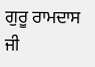ਗੁਰੂ ਰਾਮਦਾਸ ਜੀ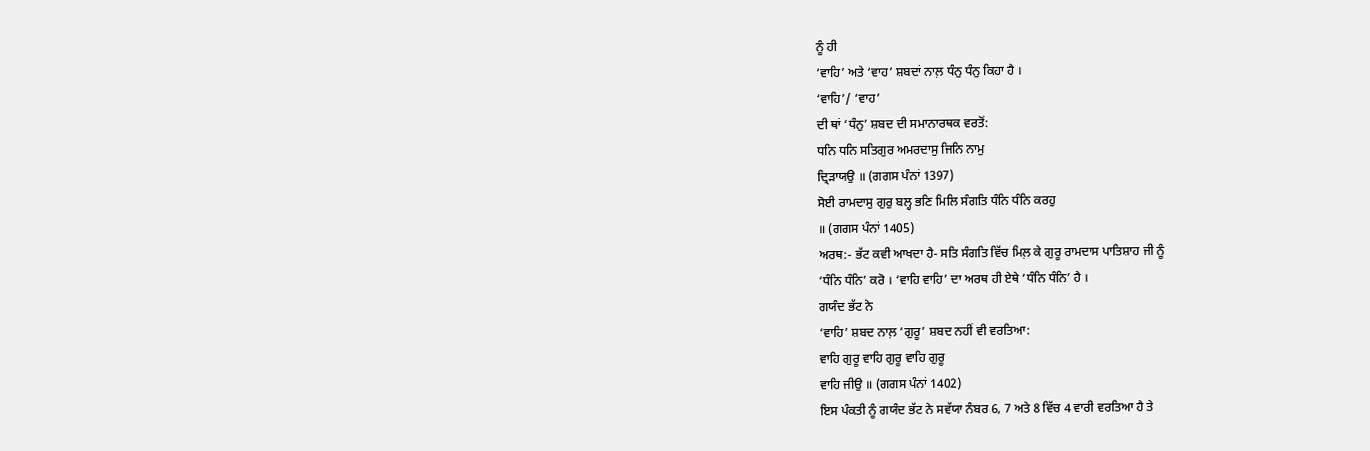ਨੂੰ ਹੀ
‘ਵਾਹਿ’ ਅਤੇ ‘ਵਾਹ’ ਸ਼ਬਦਾਂ ਨਾਲ਼ ਧੰਨੁ ਧੰਨੁ ਕਿਹਾ ਹੈ ।
‘ਵਾਹਿ’/ ‘ਵਾਹ’
ਦੀ ਥਾਂ ‘ਧੰਨੁ’ ਸ਼ਬਦ ਦੀ ਸਮਾਨਾਰਥਕ ਵਰਤੋਂ:
ਧਨਿ ਧਨਿ ਸਤਿਗੁਰ ਅਮਰਦਾਸੁ ਜਿਨਿ ਨਾਮੁ
ਦ੍ਰਿੜਾਯਉ ॥ (ਗਗਸ ਪੰਨਾਂ 1397)
ਸੋਈ ਰਾਮਦਾਸੁ ਗੁਰੁ ਬਲ੍ਹ ਭਣਿ ਮਿਲਿ ਸੰਗਤਿ ਧੰਨਿ ਧੰਨਿ ਕਰਹੁ
॥ (ਗਗਸ ਪੰਨਾਂ 1405)
ਅਰਥ:- ਭੱਟ ਕਵੀ ਆਖਦਾ ਹੈ- ਸਤਿ ਸੰਗਤਿ ਵਿੱਚ ਮਿਲ਼ ਕੇ ਗੁਰੂ ਰਾਮਦਾਸ ਪਾਤਿਸ਼ਾਹ ਜੀ ਨੂੰ
‘ਧੰਨਿ ਧੰਨਿ’ ਕਰੋ । ‘ਵਾਹਿ ਵਾਹਿ’ ਦਾ ਅਰਥ ਹੀ ਏਥੇ ‘ਧੰਨਿ ਧੰਨਿ’ ਹੈ ।
ਗਯੰਦ ਭੱਟ ਨੇ
‘ਵਾਹਿ’ ਸ਼ਬਦ ਨਾਲ਼ ‘ਗੁਰੂ’ ਸ਼ਬਦ ਨਹੀਂ ਵੀ ਵਰਤਿਆ:
ਵਾਹਿ ਗੁਰੂ ਵਾਹਿ ਗੁਰੂ ਵਾਹਿ ਗੁਰੂ
ਵਾਹਿ ਜੀਉ ॥ (ਗਗਸ ਪੰਨਾਂ 1402)
ਇਸ ਪੰਕਤੀ ਨੂੰ ਗਯੰਦ ਭੱਟ ਨੇ ਸਵੱਯਾ ਨੰਬਰ 6, 7 ਅਤੇ 8 ਵਿੱਚ 4 ਵਾਰੀ ਵਰਤਿਆ ਹੈ ਤੇ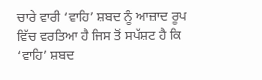ਚਾਰੇ ਵਾਰੀ ‘ਵਾਹਿ’ ਸ਼ਬਦ ਨੂੰ ਆਜ਼ਾਦ ਰੂਪ ਵਿੱਚ ਵਰਤਿਆ ਹੈ ਜਿਸ ਤੋਂ ਸਪੱਸ਼ਟ ਹੈ ਕਿ
‘ਵਾਹਿ’ ਸ਼ਬਦ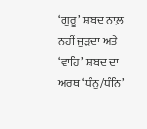‘ਗੁਰੂ’ ਸ਼ਬਦ ਨਾਲ਼ ਨਹੀਂ ਜੁੜਦਾ ਅਤੇ ‘ਵਾਹਿ’ ਸ਼ਬਦ ਦਾ ਅਰਥ ‘ਧੰਨੁ/ਧੰਨਿ’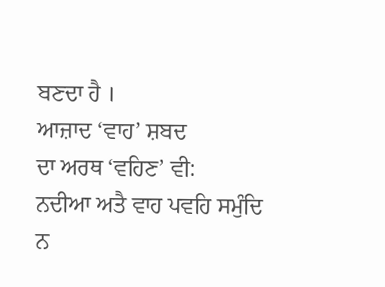ਬਣਦਾ ਹੈ ।
ਆਜ਼ਾਦ ‘ਵਾਹ’ ਸ਼ਬਦ
ਦਾ ਅਰਥ ‘ਵਹਿਣ’ ਵੀ:
ਨਦੀਆ ਅਤੈ ਵਾਹ ਪਵਹਿ ਸਮੁੰਦਿ ਨ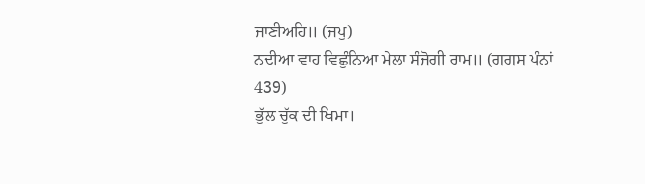ਜਾਣੀਅਹਿ॥ (ਜਪੁ)
ਨਦੀਆ ਵਾਹ ਵਿਛੁੰਨਿਆ ਮੇਲਾ ਸੰਜੋਗੀ ਰਾਮ॥ (ਗਗਸ ਪੰਨਾਂ
439)
ਭੁੱਲ ਚੁੱਕ ਦੀ ਖਿਮਾ।